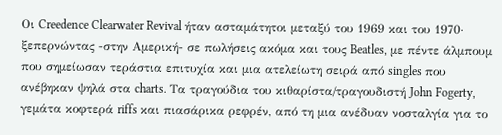Οι Creedence Clearwater Revival ήταν ασταμάτητοι μεταξύ του 1969 και του 1970∙ ξεπερνώντας -στην Αμερική- σε πωλήσεις ακόμα και τους Beatles, με πέντε άλμπουμ που σημείωσαν τεράστια επιτυχία και μια ατελείωτη σειρά από singles που ανέβηκαν ψηλά στα charts. Τα τραγούδια του κιθαρίστα/τραγουδιστή John Fogerty, γεμάτα κοφτερά riffs και πιασάρικα ρεφρέν, από τη μια ανέδυαν νοσταλγία για το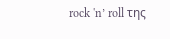rock 'n’ roll της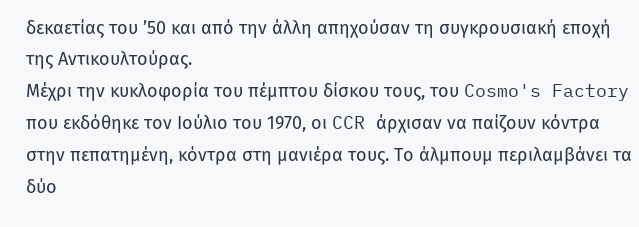δεκαετίας του ’50 και από την άλλη απηχούσαν τη συγκρουσιακή εποχή της Αντικουλτούρας.
Μέχρι την κυκλοφορία του πέμπτου δίσκου τους, του Cosmo's Factory που εκδόθηκε τον Ιούλιο του 1970, οι CCR άρχισαν να παίζουν κόντρα στην πεπατημένη, κόντρα στη μανιέρα τους. Το άλμπουμ περιλαμβάνει τα δύο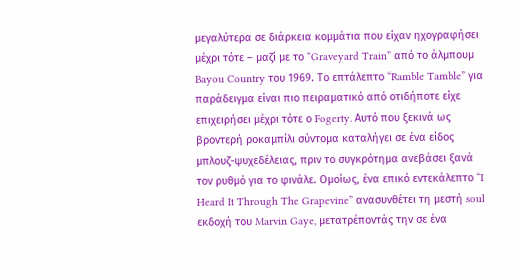μεγαλύτερα σε διάρκεια κομμάτια που είχαν ηχογραφήσει μέχρι τότε – μαζί με το “Graveyard Train” από το άλμπουμ Bayou Country του 1969. Το επτάλεπτο “Ramble Tamble” για παράδειγμα είναι πιο πειραματικό από οτιδήποτε είχε επιχειρήσει μέχρι τότε ο Fogerty. Αυτό που ξεκινά ως βροντερή ροκαμπίλι σύντομα καταλήγει σε ένα είδος μπλουζ-ψυχεδέλειας, πριν το συγκρότημα ανεβάσει ξανά τον ρυθμό για το φινάλε. Ομοίως, ένα επικό εντεκάλεπτο “I Heard It Through The Grapevine” ανασυνθέτει τη μεστή soul εκδοχή του Marvin Gaye, μετατρέποντάς την σε ένα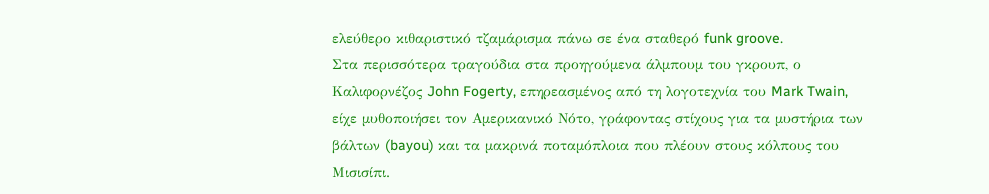ελεύθερο κιθαριστικό τζαμάρισμα πάνω σε ένα σταθερό funk groove.
Στα περισσότερα τραγούδια στα προηγούμενα άλμπουμ του γκρουπ, ο Καλιφορνέζος John Fogerty, επηρεασμένος από τη λογοτεχνία του Mark Twain, είχε μυθοποιήσει τον Αμερικανικό Νότο, γράφοντας στίχους για τα μυστήρια των βάλτων (bayou) και τα μακρινά ποταμόπλοια που πλέουν στους κόλπους του Μισισίπι.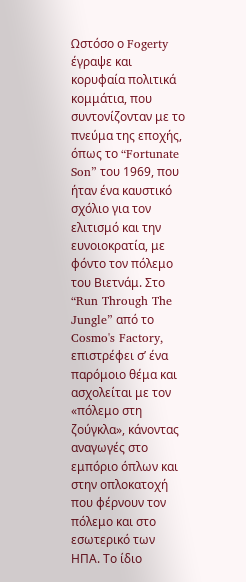Ωστόσο ο Fogerty έγραψε και κορυφαία πολιτικά κομμάτια, που συντονίζονταν με το πνεύμα της εποχής, όπως το “Fortunate Son” του 1969, που ήταν ένα καυστικό σχόλιο για τον ελιτισμό και την ευνοιοκρατία, με φόντο τον πόλεμο του Βιετνάμ. Στο “Run Through The Jungle” από το Cosmo's Factory, επιστρέφει σ’ ένα παρόμοιο θέμα και ασχολείται με τον «πόλεμο στη ζούγκλα», κάνοντας αναγωγές στο εμπόριο όπλων και στην οπλοκατοχή που φέρνουν τον πόλεμο και στο εσωτερικό των ΗΠΑ. Το ίδιο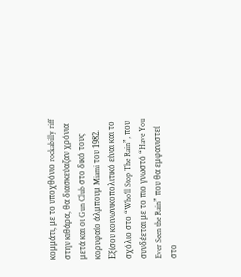κομμάτι, με το υποχθόνιο rockabilly riff στην κιθάρα, θα διασκεύαζαν χρόνια μετά και οι Gun Club στο δικό τους κορυφαίο άλμπουμ Miami του 1982.
Εξίσου κοινωνικοπολιτικό είναι και το σχόλιο στο “Who'll Stop The Rain”, που συνδέεται με το πιο γνωστό “Have You Ever Seen the Rain” που θα εμφανιστεί στο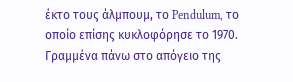έκτο τους άλμπουμ, το Pendulum, το οποίο επίσης κυκλοφόρησε το 1970. Γραμμένα πάνω στο απόγειο της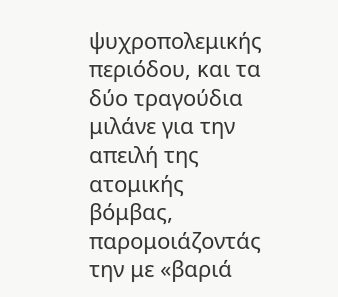ψυχροπολεμικής περιόδου, και τα δύο τραγούδια μιλάνε για την απειλή της ατομικής βόμβας, παρομοιάζοντάς την με «βαριά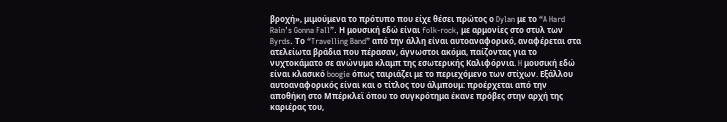βροχή», μιμούμενα το πρότυπο που είχε θέσει πρώτος ο Dylan με το “A Hard Rain’s Gonna Fall”. Η μουσική εδώ είναι folk-rock, με αρμονίες στο στυλ των Byrds. Το “Travelling Band” από την άλλη είναι αυτοαναφορικό, αναφέρεται στα ατελείωτα βράδια που πέρασαν, άγνωστοι ακόμα, παίζοντας για το νυχτοκάματο σε ανώνυμα κλαμπ της εσωτερικής Καλιφόρνια. H μουσική εδώ είναι κλασικό boogie όπως ταιριάζει με το περιεχόμενο των στίχων. Εξάλλου αυτοαναφορικός είναι και ο τίτλος του άλμπουμ: προέρχεται από την αποθήκη στο Μπέρκλεϊ όπου το συγκρότημα έκανε πρόβες στην αρχή της καριέρας του,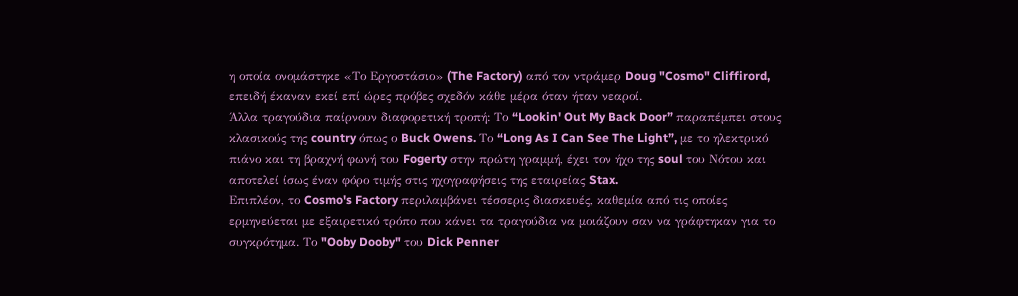η οποία ονομάστηκε «Το Εργοστάσιο» (The Factory) από τον ντράμερ Doug "Cosmo" Cliffirord, επειδή έκαναν εκεί επί ώρες πρόβες σχεδόν κάθε μέρα όταν ήταν νεαροί.
Άλλα τραγούδια παίρνουν διαφορετική τροπή: Το “Lookin' Out My Back Door” παραπέμπει στους κλασικούς της country όπως ο Buck Owens. Το “Long As I Can See The Light”, με το ηλεκτρικό πιάνο και τη βραχνή φωνή του Fogerty στην πρώτη γραμμή, έχει τον ήχο της soul του Νότου και αποτελεί ίσως έναν φόρο τιμής στις ηχογραφήσεις της εταιρείας Stax.
Επιπλέον, το Cosmo's Factory περιλαμβάνει τέσσερις διασκευές, καθεμία από τις οποίες ερμηνεύεται με εξαιρετικό τρόπο που κάνει τα τραγούδια να μοιάζουν σαν να γράφτηκαν για το συγκρότημα. Το "Ooby Dooby" του Dick Penner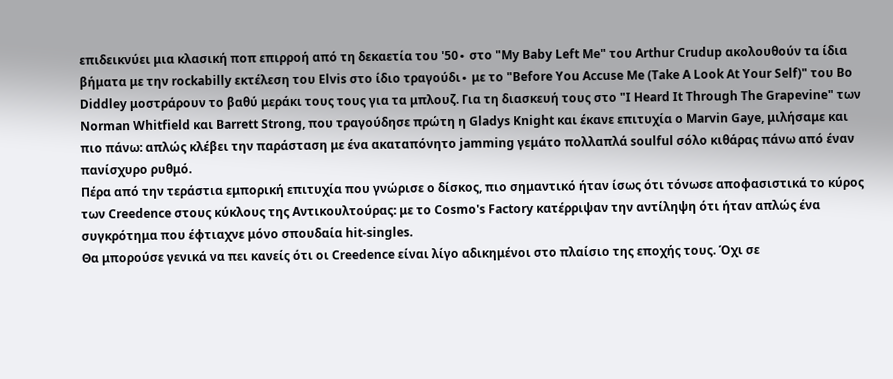επιδεικνύει μια κλασική ποπ επιρροή από τη δεκαετία του '50∙ στο "My Baby Left Me" του Arthur Crudup ακολουθούν τα ίδια βήματα με την rockabilly εκτέλεση του Elvis στο ίδιο τραγούδι∙ με το "Before You Accuse Me (Take A Look At Your Self)" του Bo Diddley μοστράρουν το βαθύ μεράκι τους τους για τα μπλουζ. Για τη διασκευή τους στο "I Heard It Through The Grapevine" των Norman Whitfield και Barrett Strong, που τραγούδησε πρώτη η Gladys Knight και έκανε επιτυχία ο Marvin Gaye, μιλήσαμε και πιο πάνω: απλώς κλέβει την παράσταση με ένα ακαταπόνητο jamming γεμάτο πολλαπλά soulful σόλο κιθάρας πάνω από έναν πανίσχυρο ρυθμό.
Πέρα από την τεράστια εμπορική επιτυχία που γνώρισε ο δίσκος, πιο σημαντικό ήταν ίσως ότι τόνωσε αποφασιστικά το κύρος των Creedence στους κύκλους της Αντικουλτούρας: με το Cosmo's Factory κατέρριψαν την αντίληψη ότι ήταν απλώς ένα συγκρότημα που έφτιαχνε μόνο σπουδαία hit-singles.
Θα μπορούσε γενικά να πει κανείς ότι οι Creedence είναι λίγο αδικημένοι στο πλαίσιο της εποχής τους. Όχι σε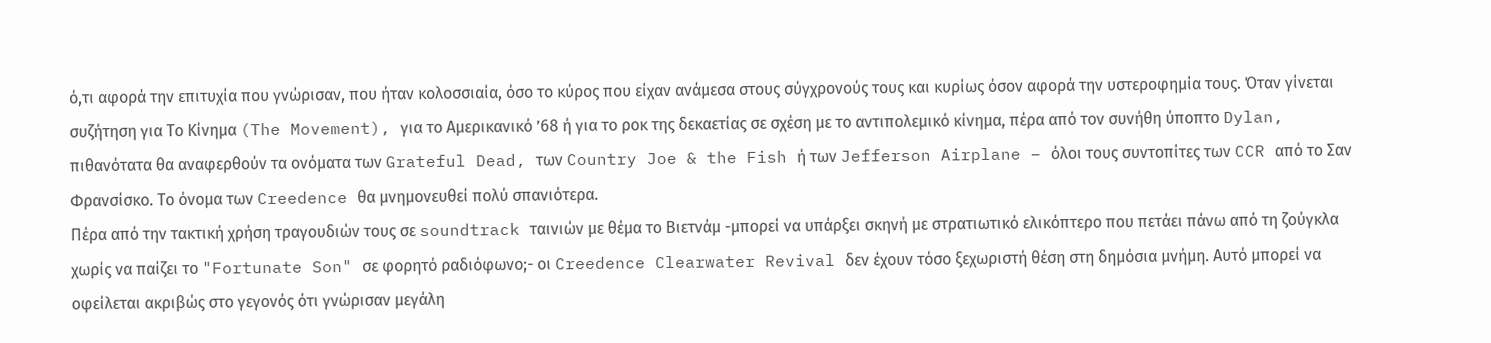ό,τι αφορά την επιτυχία που γνώρισαν, που ήταν κολοσσιαία, όσο το κύρος που είχαν ανάμεσα στους σύγχρονούς τους και κυρίως όσον αφορά την υστεροφημία τους. Όταν γίνεται συζήτηση για Το Κίνημα (The Movement), για το Αμερικανικό ’68 ή για το ροκ της δεκαετίας σε σχέση με το αντιπολεμικό κίνημα, πέρα από τον συνήθη ύποπτο Dylan, πιθανότατα θα αναφερθούν τα ονόματα των Grateful Dead, των Country Joe & the Fish ή των Jefferson Airplane – όλοι τους συντοπίτες των CCR από το Σαν Φρανσίσκο. Το όνομα των Creedence θα μνημονευθεί πολύ σπανιότερα.
Πέρα από την τακτική χρήση τραγουδιών τους σε soundtrack ταινιών με θέμα το Βιετνάμ -μπορεί να υπάρξει σκηνή με στρατιωτικό ελικόπτερο που πετάει πάνω από τη ζούγκλα χωρίς να παίζει το "Fortunate Son" σε φορητό ραδιόφωνο;- οι Creedence Clearwater Revival δεν έχουν τόσο ξεχωριστή θέση στη δημόσια μνήμη. Αυτό μπορεί να οφείλεται ακριβώς στο γεγονός ότι γνώρισαν μεγάλη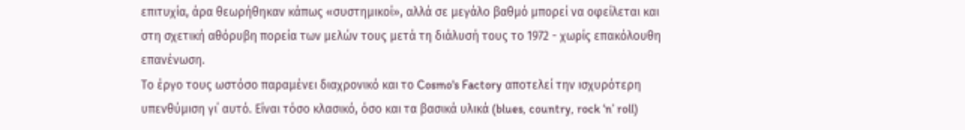επιτυχία, άρα θεωρήθηκαν κάπως «συστημικοί», αλλά σε μεγάλο βαθμό μπορεί να οφείλεται και στη σχετική αθόρυβη πορεία των μελών τους μετά τη διάλυσή τους το 1972 - χωρίς επακόλουθη επανένωση.
Το έργο τους ωστόσο παραμένει διαχρονικό και το Cosmo's Factory αποτελεί την ισχυρότερη υπενθύμιση γι΄ αυτό. Είναι τόσο κλασικό, όσο και τα βασικά υλικά (blues, country, rock ‘n’ roll)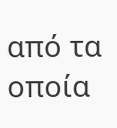από τα οποία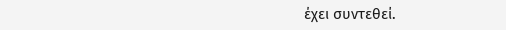έχει συντεθεί.